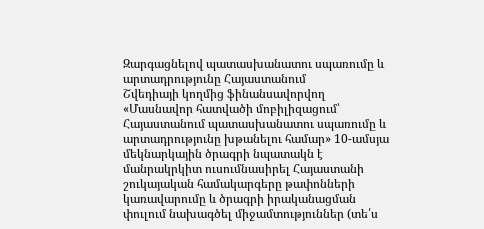Զարգացնելով պատասխանատու սպառումը և արտադրությունը Հայաստանում
Շվեդիայի կողմից ֆինանսավորվող «Մասնավոր հատվածի մոբիլիզացում՝ Հայաստանում պատասխանատու սպառումը և արտադրությունը խթանելու համար» 10-ամսյա մեկնարկային ծրագրի նպատակն է մանրակրկիտ ուսումնասիրել Հայաստանի շուկայական համակարգերը թափոնների կառավարումը և ծրագրի իրականացման փուլում նախագծել միջամտություններ (տե՛ս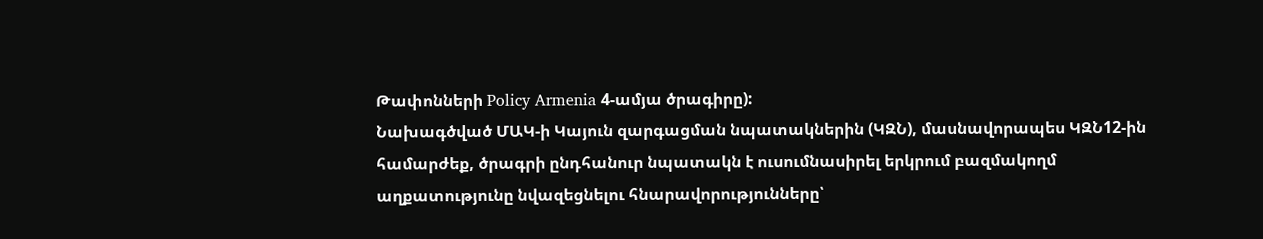Թափոնների Policy Armenia 4-ամյա ծրագիրը):
Նախագծված ՄԱԿ-ի Կայուն զարգացման նպատակներին (ԿԶՆ), մասնավորապես ԿԶՆ12-ին համարժեք, ծրագրի ընդհանուր նպատակն է ուսումնասիրել երկրում բազմակողմ աղքատությունը նվազեցնելու հնարավորությունները՝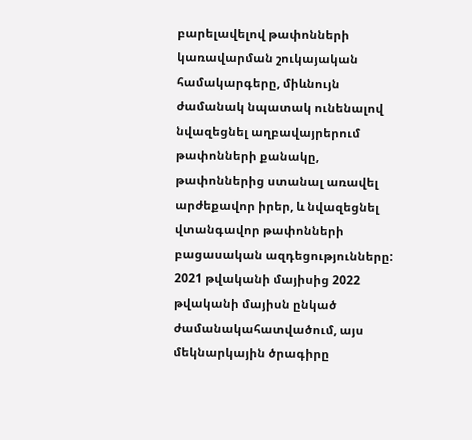բարելավելով թափոնների կառավարման շուկայական համակարգերը, միևնույն ժամանակ նպատակ ունենալով նվազեցնել աղբավայրերում թափոնների քանակը, թափոններից ստանալ առավել արժեքավոր իրեր, և նվազեցնել վտանգավոր թափոնների բացասական ազդեցությունները:
2021 թվականի մայիսից 2022 թվականի մայիսն ընկած ժամանակահատվածում, այս մեկնարկային ծրագիրը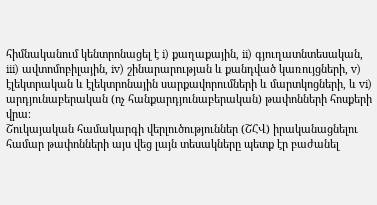հիմնականում կենտրոնացել է i) քաղաքային, ii) գյուղատնտեսական, iii) ավտոմոբիլային, iv) շինարարության և քանդված կառույցների, v) էլեկտրական և էլեկտրոնային սարքավորումների և մարտկոցների, և vi) արդյունաբերական (ոչ հանքարդյունաբերական) թափոնների հոսքերի վրա։
Շուկայական համակարգի վերլուծություններ (ՇՀՎ) իրականացնելու համար թափոնների այս վեց լայն տեսակները պետք էր բաժանել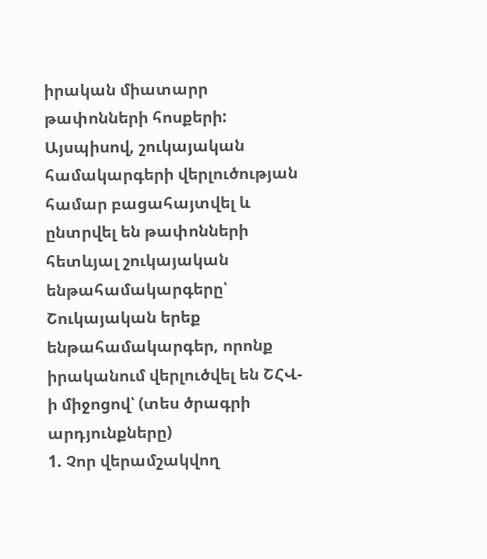իրական միատարր թափոնների հոսքերի: Այսպիսով, շուկայական համակարգերի վերլուծության համար բացահայտվել և ընտրվել են թափոնների հետևյալ շուկայական ենթահամակարգերը՝
Շուկայական երեք ենթահամակարգեր, որոնք իրականում վերլուծվել են ՇՀՎ-ի միջոցով՝ (տես ծրագրի արդյունքները)
1. Չոր վերամշակվող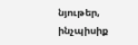նյութեր, ինչպիսիք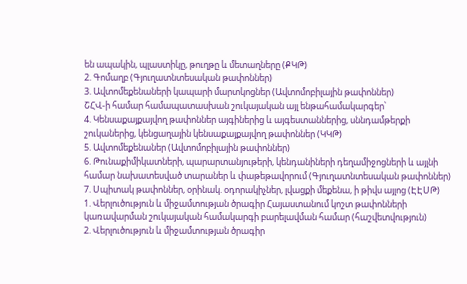են ապակին, պլաստիկը, թուղթը և մետաղները (ՔԿԹ)
2. Գոմաղբ (Գյուղատնտեսական թափոններ)
3. Ավտոմեքենաների կապարի մարտկոցներ (Ավտոմոբիլային թափոններ)
ՇՀՎ-ի համար համապատասխան շուկայական այլ ենթահամակարգեր՝
4. Կենսաքայքայվող թափոններ այգիներից և այգեստաններից, սննդամթերքի շուկաներից, կենցաղային կենսաքայքայվող թափոններ (ԿԿԹ)
5. Ավտոմեքենաներ (Ավտոմոբիլային թափոններ)
6. Թունաքիմիկատների, պարարտանյութերի, կենդանիների դեղամիջոցների և այլնի համար նախատեսված տարաներ և փաթեթավորում (Գյուղատնտեսական թափոններ)
7. Սպիտակ թափոններ, օրինակ. օդորակիչներ, լվացքի մեքենա, ի թիվս այլոց (ԷԷՍԹ)
1. Վերլուծություն և միջամտության ծրագիր Հայաստանում կոշտ թափոնների կառավարման շուկայական համակարգի բարելավման համար (հաշվետվություն)
2. Վերլուծություն և միջամտության ծրագիր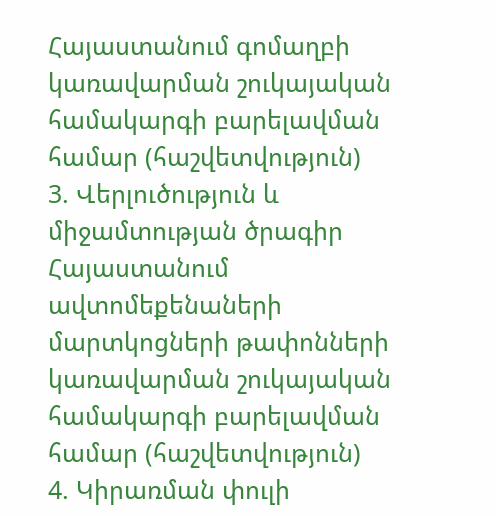Հայաստանում գոմաղբի կառավարման շուկայական համակարգի բարելավման համար (հաշվետվություն)
3. Վերլուծություն և միջամտության ծրագիր Հայաստանում ավտոմեքենաների մարտկոցների թափոնների կառավարման շուկայական համակարգի բարելավման համար (հաշվետվություն)
4. Կիրառման փուլի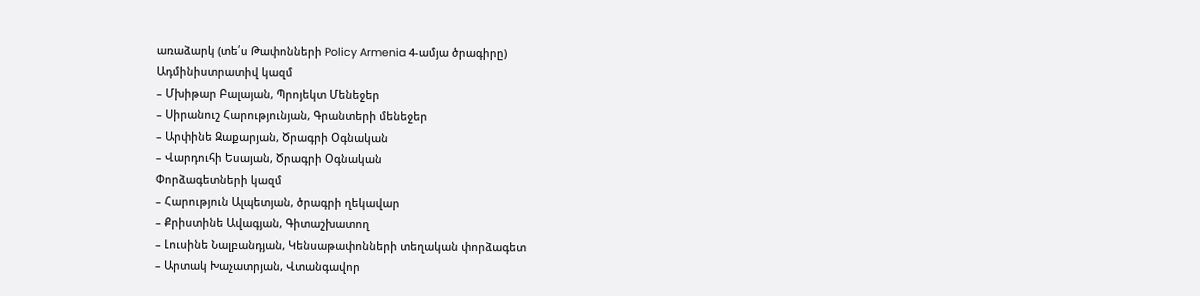առաձարկ (տե՛ս Թափոնների Policy Armenia 4-ամյա ծրագիրը)
Ադմինիստրատիվ կազմ
– Մխիթար Բալայան, Պրոյեկտ Մենեջեր
– Սիրանուշ Հարությունյան, Գրանտերի մենեջեր
– Արփինե Զաքարյան, Ծրագրի Օգնական
– Վարդուհի Եսայան, Ծրագրի Օգնական
Փորձագետների կազմ
– Հարություն Ալպետյան, ծրագրի ղեկավար
– Քրիստինե Ավագյան, Գիտաշխատող
– Լուսինե Նալբանդյան, Կենսաթափոնների տեղական փորձագետ
– Արտակ Խաչատրյան, Վտանգավոր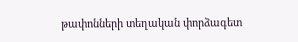թափոնների տեղական փորձագետ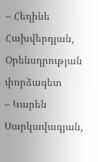– Հեղինե Հախվերդյան, Օրենսդրության փորձագետ
– Կարեն Սարկավագյան,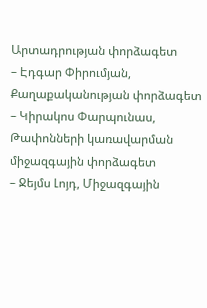Արտադրության փորձագետ
– Էդգար Փիրումյան, Քաղաքականության փորձագետ
– Կիրակոս Փարպունաս, Թափոնների կառավարման միջազգային փորձագետ
– Ջեյմս Լոյդ, Միջազգային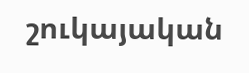շուկայական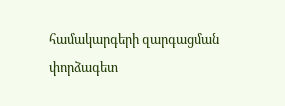համակարգերի զարգացման փորձագետ